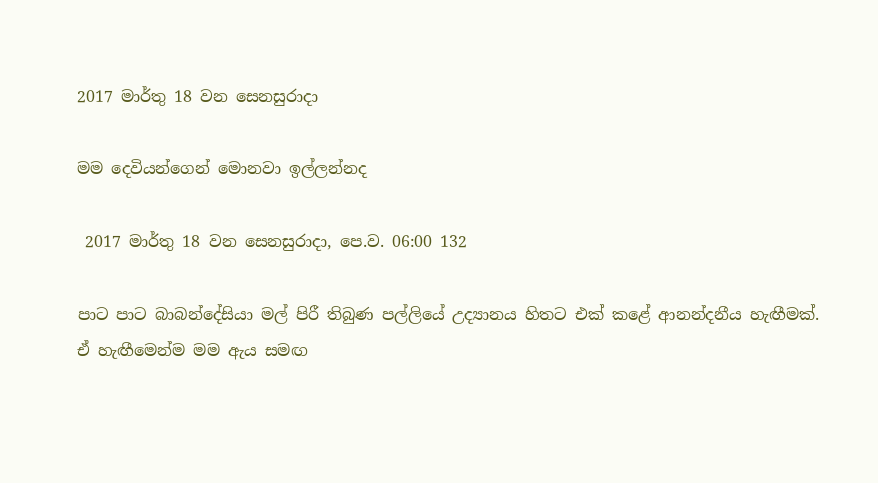2017 මාර්තු 18 වන සෙනසුරාදා

මම දෙවියන්ගෙන් මොනවා ඉල්ලන්නද

 2017 මාර්තු 18 වන සෙනසුරාදා, පෙ.ව. 06:00 132

පාට පාට බාබන්දේසියා මල් පිරී තිබුණ පල්ලියේ උද්‍යානය හිතට එක් කළේ ආනන්දනීය හැඟීමක්. ඒ හැඟීමෙන්ම මම ඇය සමඟ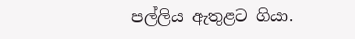පල්ලිය ඇතුළට ගියා.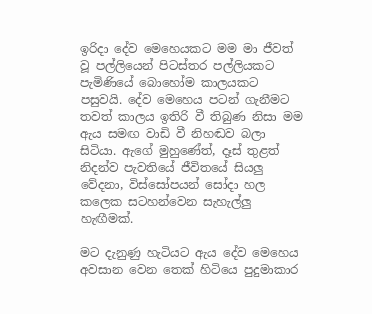ඉරිදා දේව මෙහෙයකට මම මා ජීවත් වූ පල්ලියෙන් පිටස්තර පල්ලියකට පැමිණියේ බොහෝම කාලයකට පසුවයි. දේව මෙහෙය පටන් ගැනීමට තවත් කාලය ඉතිරි වී තිබුණ නිසා මම ඇය සමඟ වාඩි වී නිහඬව බලා සිටියා. ඇගේ මුහුණේත්, දෑස් තුළත් නිදන්ව පැවතියේ ජීවිතයේ සියලු වේදනා, විස්සෝපයන් සෝදා හල කලෙක සටහන්වෙන සැහැල්ලු හැඟීමක්.

මට දැනුණු හැටියට ඇය දේව මෙහෙය අවසාන වෙන තෙක් හිටියෙ පුදුමාකාර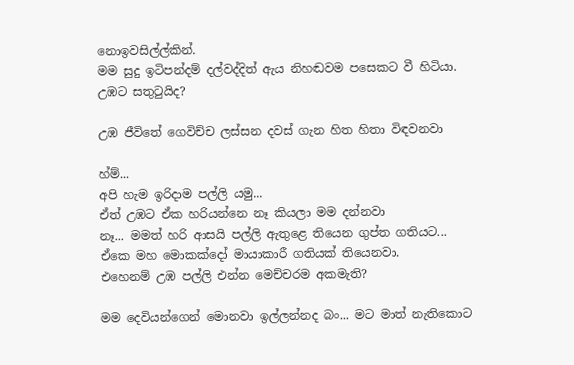නොඉවසිල්ල්කින්.
මම සුදු ඉටිපන්දම් දල්වද්දිත් ඇය නිහඬවම පසෙකට වී හිටියා.
උඹට සතුටුයිද?

උඹ ජීවිතේ ගෙවිච්ච ලස්සන දවස් ගැන හිත හිතා විඳවනවා

හ්ම්...
අපි හැම ඉරිදාම පල්ලි යමු...
ඒත් උඹට ඒක හරියන්නෙ නෑ කියලා මම දන්නවා
නෑ... මමත් හරි ආසයි පල්ලි ඇතුළෙ තියෙන ගුප්ත ගතියට... ඒකෙ මහ මොකක්දෝ මායාකාරී ගතියක් තියෙනවා.
එහෙනම් උඹ පල්ලි එන්න මෙච්චරම අකමැති?

මම දෙවියන්ගෙන් මොනවා ඉල්ලන්නද බං... මට මාත් නැතිකොට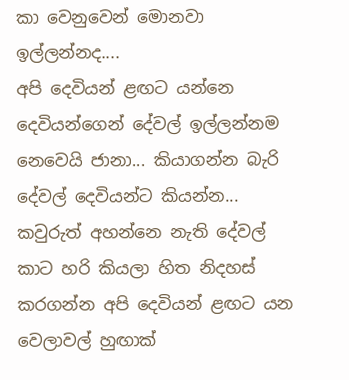කා වෙනුවෙන් මොනවා ඉල්ලන්නද....
අපි දෙවියන් ළඟට යන්නෙ දෙවියන්ගෙන් දේවල් ඉල්ලන්නම නෙවෙයි ජානා... කියාගන්න බැරි දේවල් දෙවියන්ට කියන්න... කවුරුත් අහන්නෙ නැති දේවල් කාට හරි කියලා හිත නිදහස් කරගන්න අපි දෙවියන් ළඟට යන වෙලාවල් හුඟාක්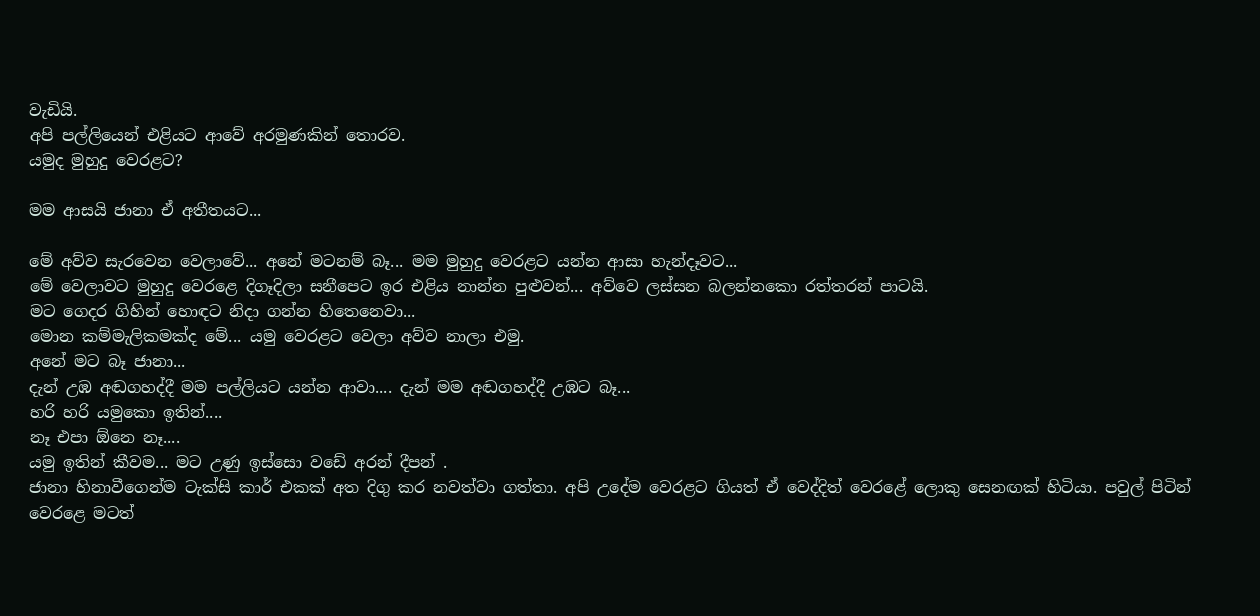වැඩියි.
අපි පල්ලියෙන් එළියට ආවේ අරමුණකින් තොරව.
යමුද මුහුදු වෙරළට?

මම ආසයි ජානා ඒ අතීතයට...

මේ අව්ව සැරවෙන වෙලාවේ... අනේ මටනම් බෑ... මම මුහුදු වෙරළට යන්න ආසා හැන්දෑවට...
මේ වෙලාවට මුහුදු වෙරළෙ දිගෑදිලා සනීපෙට ඉර එළිය නාන්න පුළුවන්... අව්වෙ ලස්සන බලන්නකො රත්තරන් පාටයි.
මට ගෙදර ගිහින් හොඳට නිදා ගන්න හිතෙනෙවා...
මොන කම්මැලිකමක්ද මේ... යමු වෙරළට වෙලා අව්ව නාලා එමු.
අනේ මට බෑ ජානා...
දැන් උඹ අඬගහද්දී මම පල්ලියට යන්න ආවා.... දැන් මම අඬගහද්දී උඹට බෑ...
හරි හරි යමුකො ඉතින්....
නෑ එපා ඕනෙ නෑ....
යමු ඉතින් කීවම... මට උණු ඉස්සො වඩේ අරන් දීපන් .
ජානා හිනාවීගෙන්ම ටැක්සි කාර් එකක් අත දිගු කර නවත්වා ගත්තා. අපි උදේම වෙරළට ගියත් ඒ වෙද්දිත් වෙරළේ ලොකු සෙනඟක් හිටියා. පවුල් පිටින් වෙරළෙ මටත්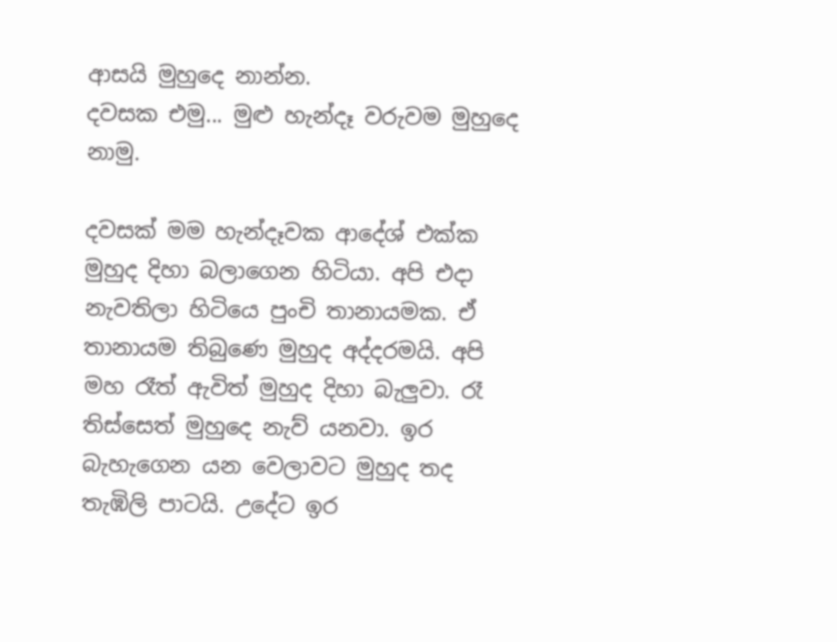ආසයි මුහුදෙ නාන්න.
දවසක එමු... මුළු හැන්දෑ වරුවම මුහුදෙ නාමු.

දවසක් මම හැන්දෑවක ආදේශ් එක්ක මුහුද දිහා බලාගෙන හිටියා. අපි එදා නැවතිලා හිටියෙ පුංචි තානායමක. ඒ තානායම තිබුණෙ මුහුද අද්දරමයි. අපි මහ රෑත් ඇවිත් මුහුද දිහා බැලුවා. රෑ තිස්සෙත් මුහුදෙ නැව් යනවා. ඉර බැහැගෙන යන වෙලාවට මුහුද තද තැඹිලි පාටයි. උදේට ඉර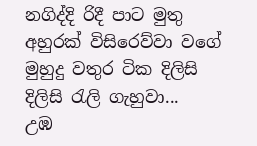නගිද්දි රිදී පාට මුතු අහුරක් විසිරෙව්වා වගේ මුහුදු වතුර ටික දිලිසි දිලිසි රැලි ගැහුවා...
උඹ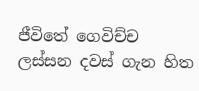ජීවිතේ ගෙවිච්ච ලස්සන දවස් ගැන හිත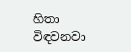හිතා විඳවනවා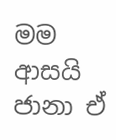මම ආසයි ජානා ඒ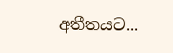අතීතයට...